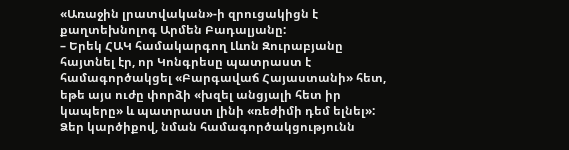«Առաջին լրատվական»-ի զրուցակիցն է քաղտեխնոլոգ Արմեն Բադալյանը:
– Երեկ ՀԱԿ համակարգող Լևոն Զուրաբյանը հայտնել էր, որ Կոնգրեսը պատրաստ է համագործակցել «Բարգավաճ Հայաստանի» հետ, եթե այս ուժը փորձի «խզել անցյալի հետ իր կապերը» և պատրաստ լինի «ռեժիմի դեմ ելնել»: Ձեր կարծիքով, նման համագործակցությունն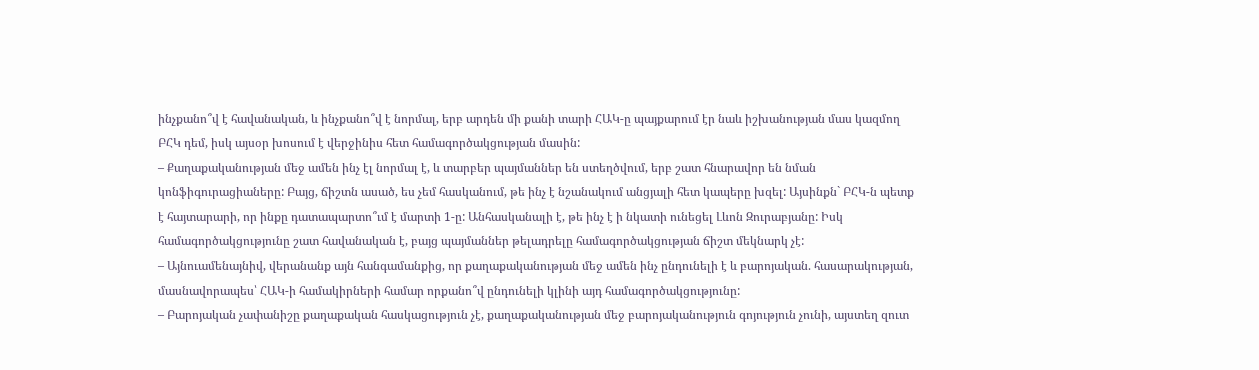ինչքանո՞վ է հավանական, և ինչքանո՞վ է նորմալ, երբ արդեն մի քանի տարի ՀԱԿ-ը պայքարում էր նաև իշխանության մաս կազմող ԲՀԿ դեմ, իսկ այսօր խոսում է վերջինիս հետ համագործակցության մասին:
– Քաղաքականության մեջ ամեն ինչ էլ նորմալ է, և տարբեր պայմաններ են ստեղծվում, երբ շատ հնարավոր են նման կոնֆիգուրացիաները: Բայց, ճիշտն ասած, ես չեմ հասկանում, թե ինչ է նշանակում անցյալի հետ կապերը խզել: Այսինքն` ԲՀԿ-ն պետք է հայտարարի, որ ինքը դատապարտո՞ւմ է մարտի 1-ը: Անհասկանալի է, թե ինչ է ի նկատի ունեցել Լևոն Զուրաբյանը: Իսկ համագործակցությունը շատ հավանական է, բայց պայմաններ թելադրելը համագործակցության ճիշտ մեկնարկ չէ:
– Այնուամենայնիվ, վերանանք այն հանգամանքից, որ քաղաքականության մեջ ամեն ինչ ընդունելի է և բարոյական. հասարակության, մասնավորապես՝ ՀԱԿ-ի համակիրների համար որքանո՞վ ընդունելի կլինի այդ համագործակցությունը:
– Բարոյական չափանիշը քաղաքական հասկացություն չէ, քաղաքականության մեջ բարոյականություն գոյություն չունի, այստեղ զուտ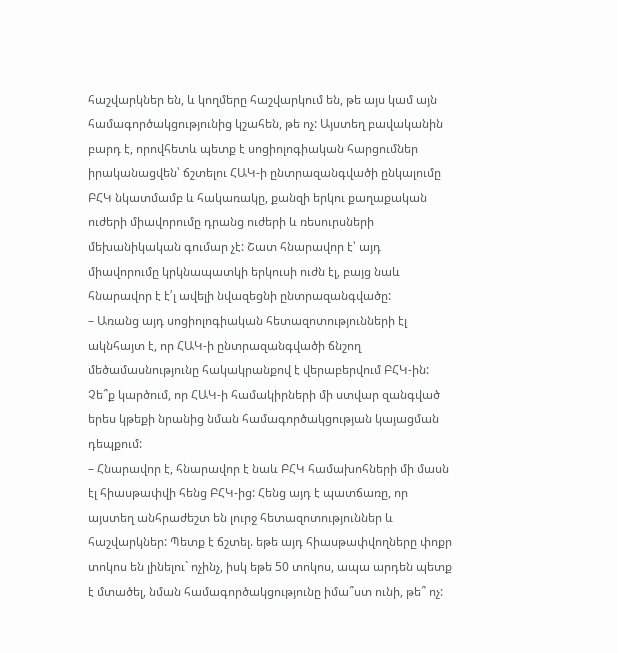հաշվարկներ են, և կողմերը հաշվարկում են, թե այս կամ այն համագործակցությունից կշահեն, թե ոչ: Այստեղ բավականին բարդ է, որովհետև պետք է սոցիոլոգիական հարցումներ իրականացվեն՝ ճշտելու ՀԱԿ-ի ընտրազանգվածի ընկալումը ԲՀԿ նկատմամբ և հակառակը, քանզի երկու քաղաքական ուժերի միավորումը դրանց ուժերի և ռեսուրսների մեխանիկական գումար չէ: Շատ հնարավոր է՝ այդ միավորումը կրկնապատկի երկուսի ուժն էլ, բայց նաև հնարավոր է է՛լ ավելի նվազեցնի ընտրազանգվածը:
– Առանց այդ սոցիոլոգիական հետազոտությունների էլ ակնհայտ է, որ ՀԱԿ-ի ընտրազանգվածի ճնշող մեծամասնությունը հակակրանքով է վերաբերվում ԲՀԿ-ին: Չե՞ք կարծում, որ ՀԱԿ-ի համակիրների մի ստվար զանգված երես կթեքի նրանից նման համագործակցության կայացման դեպքում:
– Հնարավոր է, հնարավոր է նաև ԲՀԿ համախոհների մի մասն էլ հիասթափվի հենց ԲՀԿ-ից: Հենց այդ է պատճառը, որ այստեղ անհրաժեշտ են լուրջ հետազոտություններ և հաշվարկներ: Պետք է ճշտել. եթե այդ հիասթափվողները փոքր տոկոս են լինելու` ոչինչ, իսկ եթե 50 տոկոս, ապա արդեն պետք է մտածել, նման համագործակցությունը իմա՞ստ ունի, թե՞ ոչ: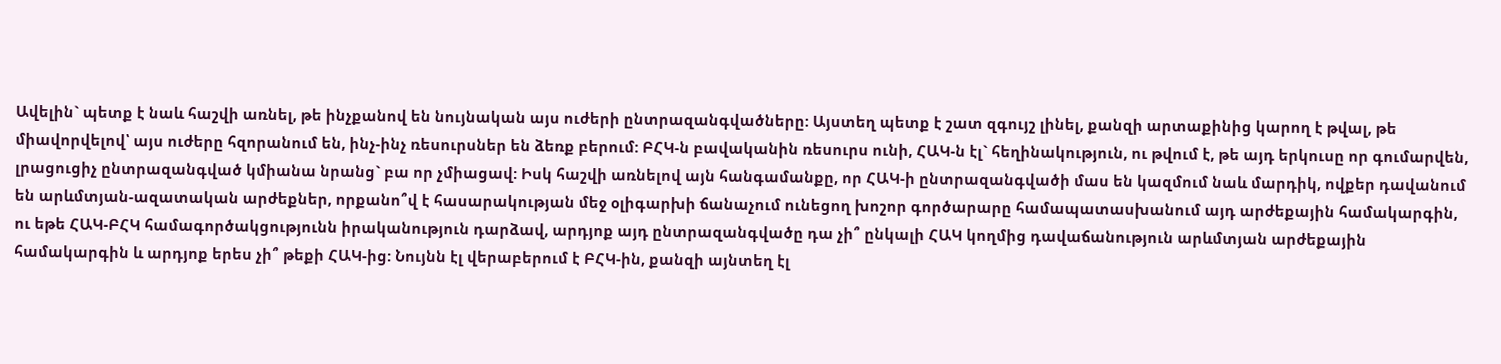Ավելին` պետք է նաև հաշվի առնել, թե ինչքանով են նույնական այս ուժերի ընտրազանգվածները: Այստեղ պետք է շատ զգույշ լինել, քանզի արտաքինից կարող է թվալ, թե միավորվելով՝ այս ուժերը հզորանում են, ինչ-ինչ ռեսուրսներ են ձեռք բերում: ԲՀԿ-ն բավականին ռեսուրս ունի, ՀԱԿ-ն էլ` հեղինակություն, ու թվում է, թե այդ երկուսը որ գումարվեն, լրացուցիչ ընտրազանգված կմիանա նրանց` բա որ չմիացավ: Իսկ հաշվի առնելով այն հանգամանքը, որ ՀԱԿ-ի ընտրազանգվածի մաս են կազմում նաև մարդիկ, ովքեր դավանում են արևմտյան-ազատական արժեքներ, որքանո՞վ է հասարակության մեջ օլիգարխի ճանաչում ունեցող խոշոր գործարարը համապատասխանում այդ արժեքային համակարգին, ու եթե ՀԱԿ-ԲՀԿ համագործակցությունն իրականություն դարձավ, արդյոք այդ ընտրազանգվածը դա չի՞ ընկալի ՀԱԿ կողմից դավաճանություն արևմտյան արժեքային համակարգին և արդյոք երես չի՞ թեքի ՀԱԿ-ից: Նույնն էլ վերաբերում է ԲՀԿ-ին, քանզի այնտեղ էլ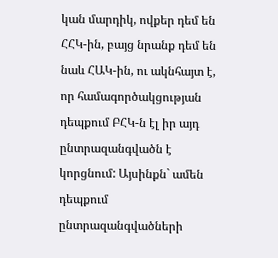կան մարդիկ, ովքեր դեմ են ՀՀԿ-ին, բայց նրանք դեմ են նաև ՀԱԿ-ին, ու ակնհայտ է, որ համագործակցության դեպքում ԲՀԿ-ն էլ իր այդ ընտրազանգվածն է կորցնում: Այսինքն` ամեն դեպքում ընտրազանգվածների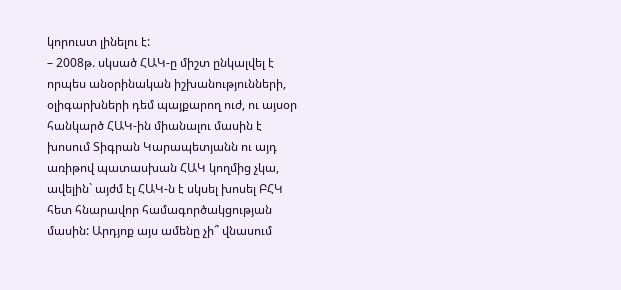կորուստ լինելու է:
– 2008թ. սկսած ՀԱԿ-ը միշտ ընկալվել է որպես անօրինական իշխանությունների, օլիգարխների դեմ պայքարող ուժ, ու այսօր հանկարծ ՀԱԿ-ին միանալու մասին է խոսում Տիգրան Կարապետյանն ու այդ առիթով պատասխան ՀԱԿ կողմից չկա, ավելին` այժմ էլ ՀԱԿ-ն է սկսել խոսել ԲՀԿ հետ հնարավոր համագործակցության մասին: Արդյոք այս ամենը չի՞ վնասում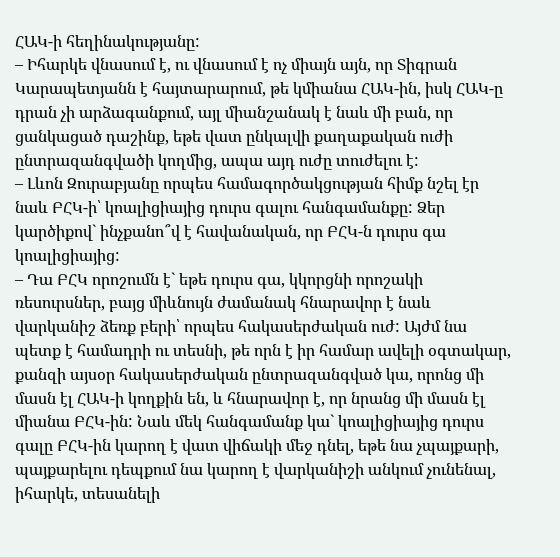ՀԱԿ-ի հեղինակությանը:
– Իհարկե վնասում է, ու վնասում է ոչ միայն այն, որ Տիգրան Կարապետյանն է հայտարարում, թե կմիանա ՀԱԿ-ին, իսկ ՀԱԿ-ը դրան չի արձագանքում, այլ միանշանակ է նաև մի բան, որ ցանկացած դաշինք, եթե վատ ընկալվի քաղաքական ուժի ընտրազանգվածի կողմից, ապա այդ ուժը տուժելու է:
– Լևոն Զուրաբյանը որպես համագործակցության հիմք նշել էր նաև ԲՀԿ-ի՝ կոալիցիայից դուրս գալու հանգամանքը: Ձեր կարծիքով` ինչքանո՞վ է հավանական, որ ԲՀԿ-ն դուրս գա կոալիցիայից:
– Դա ԲՀԿ որոշումն է` եթե դուրս գա, կկորցնի որոշակի ռեսուրսներ, բայց միևնույն ժամանակ հնարավոր է նաև վարկանիշ ձեռք բերի՝ որպես հակասերժական ուժ: Այժմ նա պետք է համադրի ու տեսնի, թե որն է իր համար ավելի օգտակար, քանզի այսօր հակասերժական ընտրազանգված կա, որոնց մի մասն էլ ՀԱԿ-ի կողքին են, և հնարավոր է, որ նրանց մի մասն էլ միանա ԲՀԿ-ին: Նաև մեկ հանգամանք կա` կոալիցիայից դուրս գալը ԲՀԿ-ին կարող է վատ վիճակի մեջ դնել, եթե նա չպայքարի, պայքարելու դեպքում նա կարող է վարկանիշի անկում չունենալ, իհարկե, տեսանելի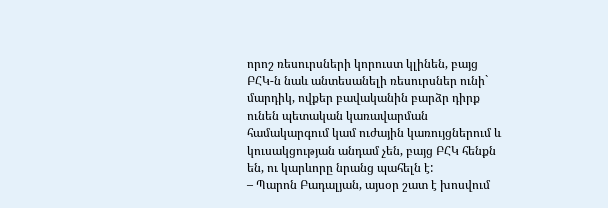որոշ ռեսուրսների կորուստ կլինեն, բայց ԲՀԿ-ն նաև անտեսանելի ռեսուրսներ ունի` մարդիկ, ովքեր բավականին բարձր դիրք ունեն պետական կառավարման համակարգում կամ ուժային կառույցներում և կուսակցության անդամ չեն, բայց ԲՀԿ հենքն են, ու կարևորը նրանց պահելն է:
– Պարոն Բադալյան, այսօր շատ է խոսվում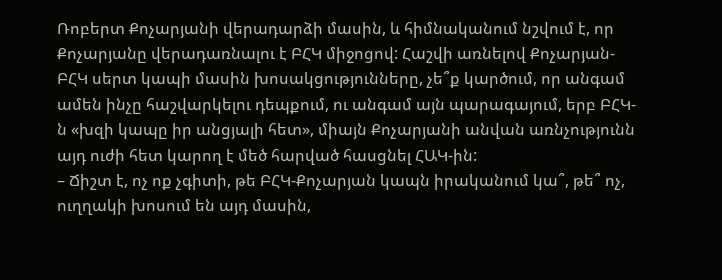Ռոբերտ Քոչարյանի վերադարձի մասին, և հիմնականում նշվում է, որ Քոչարյանը վերադառնալու է ԲՀԿ միջոցով: Հաշվի առնելով Քոչարյան-ԲՀԿ սերտ կապի մասին խոսակցությունները, չե՞ք կարծում, որ անգամ ամեն ինչը հաշվարկելու դեպքում, ու անգամ այն պարագայում, երբ ԲՀԿ-ն «խզի կապը իր անցյալի հետ», միայն Քոչարյանի անվան առնչությունն այդ ուժի հետ կարող է մեծ հարված հասցնել ՀԱԿ-ին:
– Ճիշտ է, ոչ ոք չգիտի, թե ԲՀԿ-Քոչարյան կապն իրականում կա՞, թե՞ ոչ, ուղղակի խոսում են այդ մասին,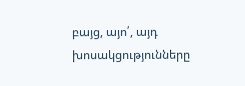բայց, այո՛, այդ խոսակցությունները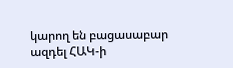կարող են բացասաբար ազդել ՀԱԿ-ի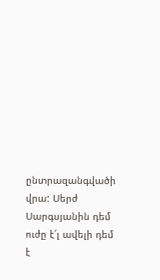ընտրազանգվածի վրա: Սերժ Սարգսյանին դեմ ուժը է՛լ ավելի դեմ է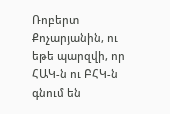Ռոբերտ Քոչարյանին, ու եթե պարզվի, որ ՀԱԿ-ն ու ԲՀԿ-ն գնում են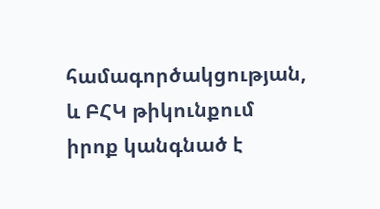համագործակցության, և ԲՀԿ թիկունքում իրոք կանգնած է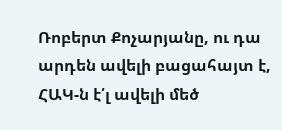Ռոբերտ Քոչարյանը, ու դա արդեն ավելի բացահայտ է, ՀԱԿ-ն է՛լ ավելի մեծ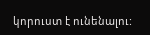կորուստ է ունենալու: